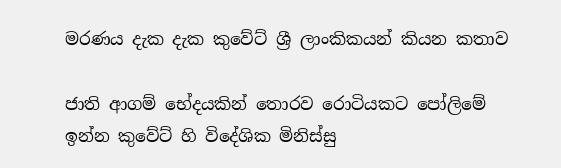මරණය දැක දැක කුවේට් ශ්‍රී ලාංකිකයන් කියන කතාව

ජාති ආගම් භේදයකින් තොරව රොටියකට පෝලිමේ ඉන්න කුවේට් හි විදේශික මිනිස්සු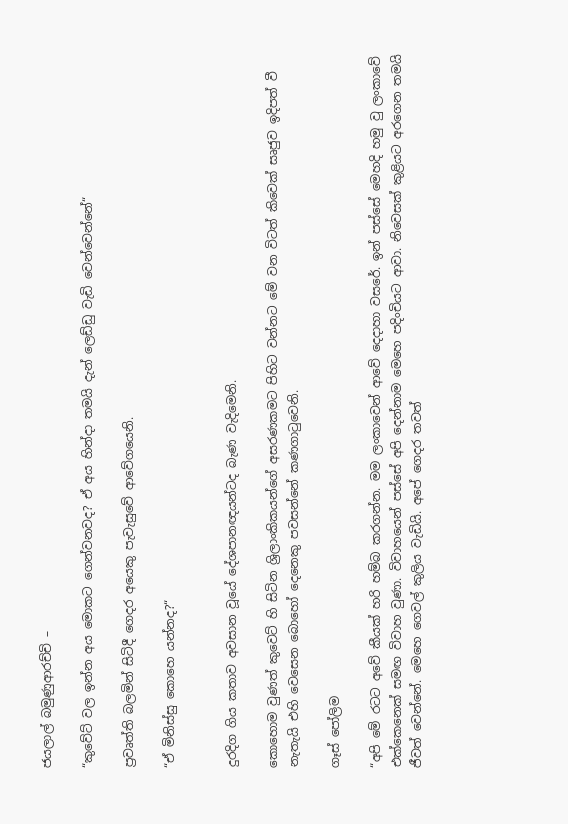ජයලාල් බමුණුආරච්චි –

“කුවේට් වල ඉන්න අය මොකට ගෙන්වනවද? ඒ අය හින්දා තමයි දැන් ලෙඩ්ඩු වැඩි වෙන්වෙන්නේ“

ප්‍රවෘත්ති බලමින් සිටිදී ගෙදර අයෙකු පැවැසුවේ ආවේගයෙනි.

“ඒ මිනිස්සු කොහෙ යන්නද?“


දුරදිග ගිය කතාව අවසාන වූයේ දේශපානඥයන්ටද බැණ වැදිමෙනි.

කොහොම වුණත් කුවෙට් හි සිටින ශ්‍රිලාංකිකයන්ගේ අසරණකමට පිහිට වන්නට මේ වන විටත් කිවෙක් සෘජුව ඉදිපත් වී නැතැයි එහි වෙසෙන බොහෝ දෙනෙකු පවසන්නේ කණගාටුවෙනි.

ගෑස් පෝලිම

“අපි මේ රටට අවේ කීයක් හරි හම්බ කරගන්න. මම ලංකාවෙන් ආවේ දෙදාහා වසරේ. ඉන් පස්සේ මෙහදි හමු වු ලංකාවේ එක්කෙනෙක් සමඟ විවාහ වුණා. විවාහයෙන් පස්සේ අපි දෙන්නාම මෙහෙ පදිංචියට ආවා. නිවෙසක් කුළියට අරගෙන තමයි ජීවත් වෙන්නේ. මෙහෙ ගෙවල් කුලිය වැඩියි. අපේ ගෙදර තවත්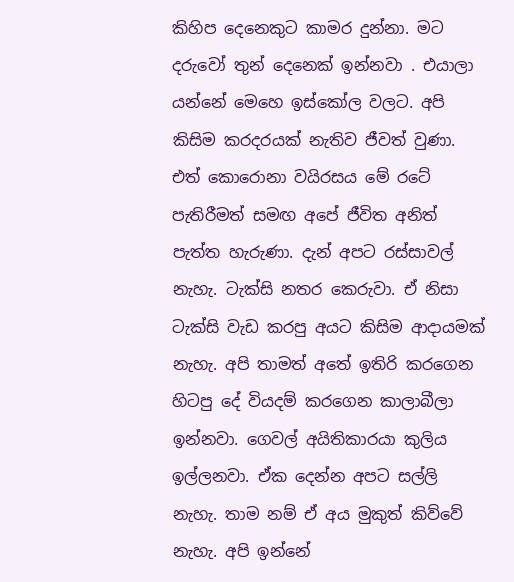කිහිප දෙනෙකුට කාමර දුන්නා. මට දරුවෝ තුන් දෙනෙක් ඉන්නවා . එයාලා යන්නේ මෙහෙ ඉස්කෝල වලට. අපි කිසිම කරදරයක් නැතිව ජීවත් වුණා. එත් කොරොනා වයිරසය මේ රටේ පැතිරීමත් සමඟ අපේ ජීවිත අනිත් පැත්ත හැරුණා. දැන් අපට රස්සාවල් නැහැ. ටැක්සි නතර කෙරුවා. ඒ නිසා ටැක්සි වැඩ කරපු අයට කිසිම ආදායමක් නැහැ. අපි තාමත් අතේ ඉතිරි කරගෙන හිටපු දේ වියදම් කරගෙන කාලාබීලා ඉන්නවා. ගෙවල් අයිතිකාරයා කුලිය ඉල්ලනවා. ඒක දෙන්න අපට සල්ලි නැහැ. තාම නම් ඒ අය මුකුත් කිව්වේ නැහැ. අපි ඉන්නේ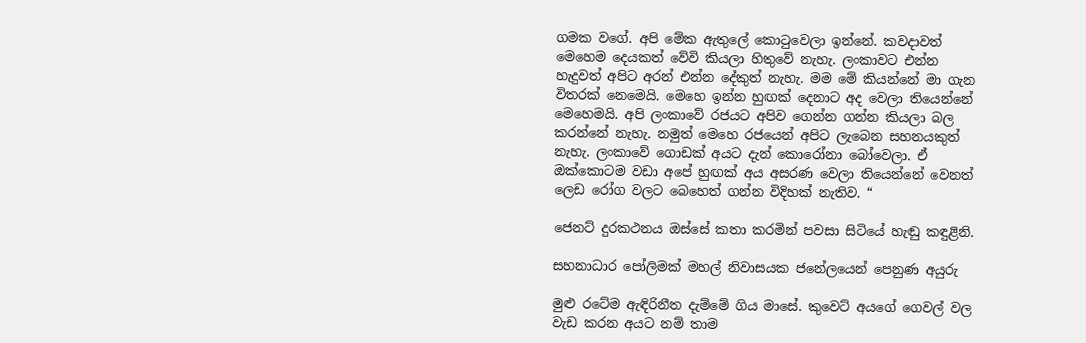ගමක වගේ. අපි මේක ඇතුලේ කොටුවෙලා ඉන්නේ. කවදාවත් මෙහෙම දෙයකත් වේවි කියලා හිතුවේ නැහැ. ලංකාවට එන්න හැදුවත් අපිට අරන් එන්න දේකුත් නැහැ. මම මේ කියන්නේ මා ගැන විතරක් නෙමෙයි. මෙහෙ ඉන්න හුඟක් දෙනාට අද වෙලා තියෙන්නේ මෙහෙමයි. අපි ලංකාවේ රජයට අපිව ගෙන්න ගන්න කියලා බල කරන්නේ නැහැ. නමුත් මෙහෙ රජයෙන් අපිට ලැබෙන සහනයකුත් නැහැ. ලංකාවේ ගොඩක් අයට දැන් කොරෝනා බෝවෙලා. ඒ ඔක්කොටම වඩා අපේ හුඟක් අය අසරණ වෙලා තියෙන්නේ වෙනත් ලෙඩ රෝග වලට බෙහෙත් ගන්න විදිහක් නැතිව. “

ජෙනට් දුරකථනය ඔස්සේ කතා කරමින් පවසා සිටියේ හැඬු කඳුළිනි.

සහනාධාර පෝලිමක් මහල් නිවාසයක ජනේලයෙන් පෙනුණ අයුරු

මුළු රටේම ඇඳිරිනීත දැම්මේ ගිය මාසේ. කුවෙට් අයගේ ගෙවල් වල වැඩ කරන අයට නම් තාම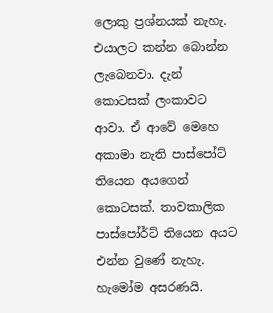ලොකු ප්‍රශ්නයක් නැහැ. එයාලට කන්න බොන්න ලැබෙනවා. දැන් කොටසක් ලංකාවට ආවා. ඒ ආවේ මෙහෙ අකාමා නැති පාස්පෝට් තියෙන අයගෙන් කොටසක්. තාවකාලික පාස්පෝර්ට් තියෙන අයට එන්න වුණේ නැහැ.  හැමෝම අසරණයි.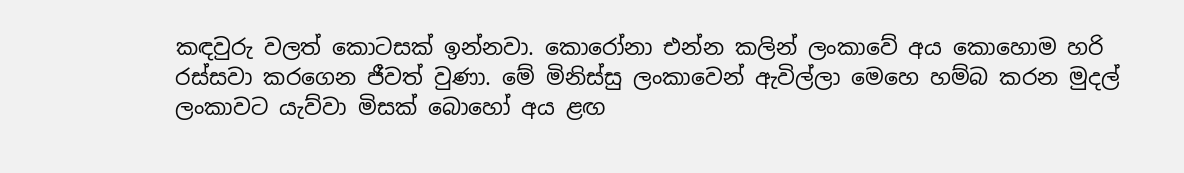කඳවුරු වලත් කොටසක් ඉන්නවා. කොරෝනා එන්න කලින් ලංකාවේ අය කොහොම හරි රස්සවා කරගෙන ජීවත් වුණා. මේ මිනිස්සු ලංකාවෙන් ඇවිල්ලා මෙහෙ හම්බ කරන මුදල් ලංකාවට යැව්වා මිසක් බොහෝ අය ළඟ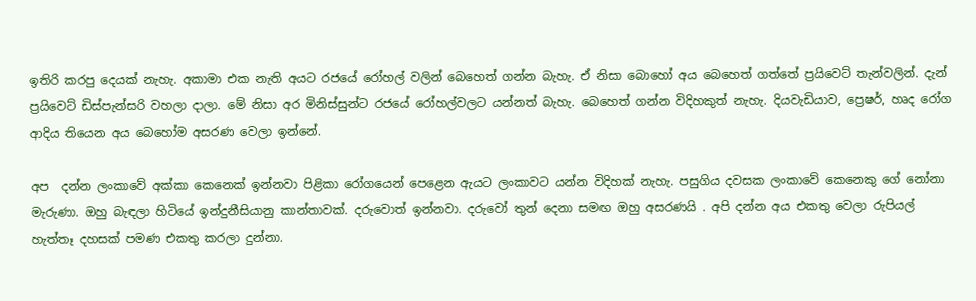ඉතිරි කරපු දෙයක් නැහැ. අකාමා එක නැති අයට රජයේ රෝහල් වලින් බෙහෙත් ගන්න බැහැ. ඒ නිසා බොහෝ අය බෙහෙත් ගත්තේ ප්‍රයිවෙට් තැන්වලින්. දැන් ප්‍රයිවෙට් ඩිස්පැන්සරි වහලා දාලා. මේ නිසා අර මිනිස්සුන්ට රජයේ රෝහල්වලට යන්නත් බැහැ. බෙහෙත් ගන්න විදිහකුත් නැහැ. දියවැඩියාව, ප්‍රෙෂර්, හෘද රෝග ආදිය තියෙන අය බෙහෝම අසරණ වෙලා ඉන්නේ.

අප  දන්න ලංකාවේ අක්කා කෙනෙක් ඉන්නවා පිළිකා රෝගයෙන් පෙළෙන ඇයට ලංකාවට යන්න විදිහක් නැහැ. පසුගිය දවසක ලංකාවේ කෙනෙකු ගේ නෝනා මැරුණා. ඔහු බැඳලා හිටියේ ඉන්දුනීසියානු කාන්තාවක්. දරුවොත් ඉන්නවා. දරුවෝ තුන් දෙනා සමඟ ඔහු අසරණයි . අපි දන්න අය එකතු වෙලා රුපියල් හැත්තෑ දහසක් පමණ එකතු කරලා දුන්නා.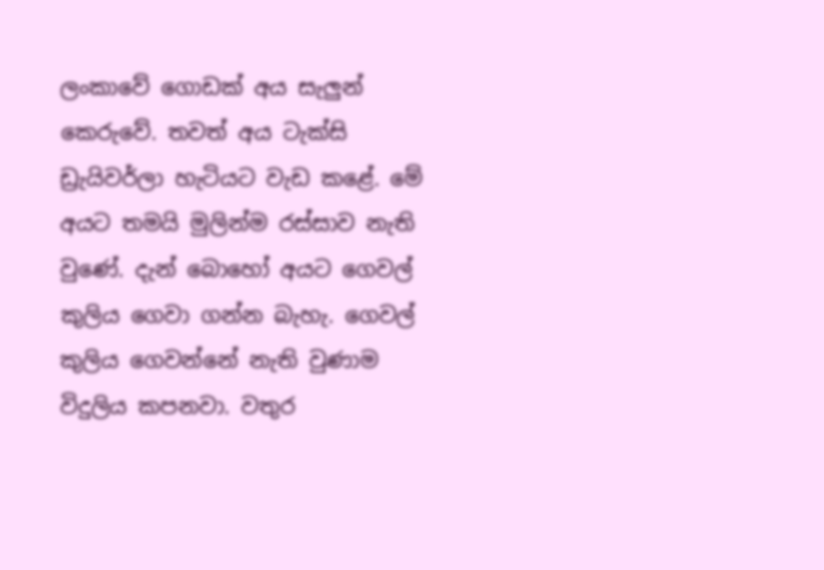ලංකාවේ ගොඩක් අය සැලුන් කෙරුවේ. තවත් අය ටැක්සි ඩ්‍රැයිවර්ලා හැටියට වැඩ කළේ. මේ අයට තමයි මුලින්ම රස්සාව නැති වුණේ. දැන් බොහෝ අයට ගෙවල් කුලිය ගෙවා ගන්න බැහැ. ගෙවල් කුලිය ගෙවන්නේ නැති වුණාම විදුලිය කපනවා. වතුර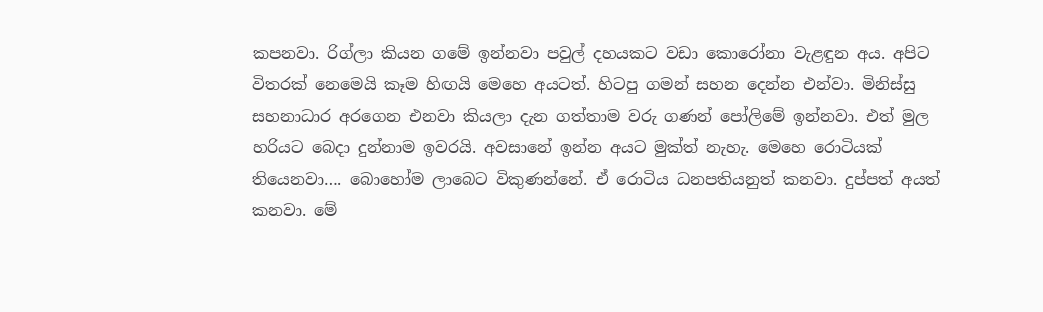කපනවා. රිග්ලා කියන ගමේ ඉන්නවා පවුල් දහයකට වඩා කොරෝනා වැළඳුන අය. අපිට විතරක් නෙමෙයි කෑම හිඟයි මෙහෙ අයටත්. හිටපු ගමන් සහන දෙන්න එන්වා. මිනිස්සු සහනාධාර අරගෙන එනවා කියලා දැන ගත්තාම වරු ගණන් පෝලිමේ ඉන්නවා. එත් මුල හරියට බෙදා දුන්නාම ඉවරයි. අවසානේ ඉන්න අයට මුක්ත් නැහැ. මෙහෙ රොටියක් තියෙනවා…. බොහෝම ලාබෙට විකුණන්නේ. ඒ රොටිය ධනපතියනුත් කනවා. දුප්පත් අයත් කනවා. මේ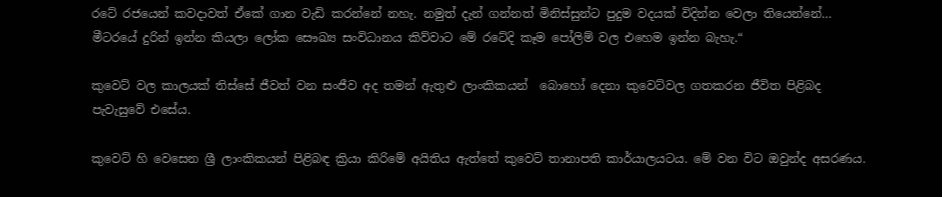රටේ රජයෙන් කවදාවත් ඒකේ ගාන වැඩි කරන්නේ නහැ. නමුත් දැන් ගන්නත් මිනිස්සුන්ට පුදුම වදයක් විදින්න වෙලා තියෙන්නේ… මීටරයේ දුරින් ඉන්න කියලා ලෝක සෞඛ්‍ය සංවිධානය කිව්වාට මේ රටේදි කෑම පෝලිම් වල එහෙම ඉන්න බැහැ.“

කුවෙට් වල කාලයක් තිස්සේ ජීවත් වන සංජීව අද තමන් ඇතුළු ලාංකිකයන්  බොහෝ දෙනා කුවෙට්වල ගතකරන ජීවිත පිළිබද පැවැසුවේ එසේය.

කුවෙට් හි වෙසෙන ශ්‍රී ලාංකිකයන් පිළිබඳ ක්‍රියා කිරිමේ අයිතිය ඇත්තේ කුවෙට් තානාපති කාර්යාලයටය. මේ වන විට ඔවුන්ද අසරණය.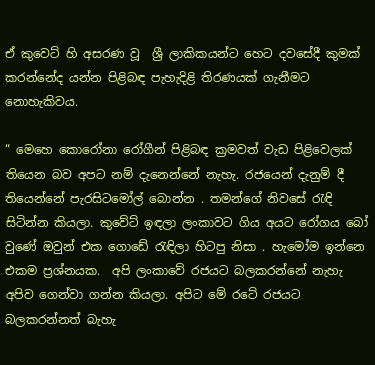ඒ කුවෙට් හි අසරණ වූ  ශ්‍රී ලාකිකයන්ට හෙට දවසේදී කුමක් කරන්නේද යන්න පිළිබඳ පැහැදිළි තිරණයක් ගැනීමට නොහැකිවය.

“ මෙහෙ කොරෝනා රෝගීන් පිළිබඳ ක්‍රමවත් වැඩ පිළිවෙලක් තියෙන බව අපට නම් දැනෙන්නේ නැහැ. රජයෙන් දැනුම් දී තියෙන්නේ පැරසිටමෝල් බොන්න . තමන්ගේ නිවසේ රැඳි සිටින්න කියලා. කුවේට් ඉඳලා ලංකාවට ගිය අයට රෝගය බෝ වුණේ ඔවුන් එක ගොඩේ රැඳිලා හිටපු නිසා . හැමෝම ඉන්නෙ එකම ප්‍රශ්නයක.  අපි ලංකාවේ රජයට බලකරන්නේ නැහැ අපිව ගෙන්වා ගන්න කියලා. අපිට මේ රටේ රජයට බලකරන්නත් බැහැ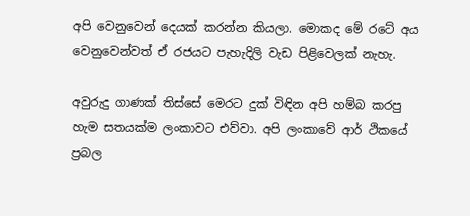අපි වෙනුවෙන් දෙයක් කරන්න කියලා. මොකද මේ රටේ අය වෙනුවෙන්වත් ඒ රජයට පැහැදිලි වැඩ පිළිවෙලක් නැහැ.

අවුරුදු ගාණක් තිස්සේ මෙරට දුක් විඳින අපි හම්බ කරපු හැම සතයක්ම ලංකාවට එව්වා. අපි ලංකාවේ ආර් ථිකයේ ප්‍රබල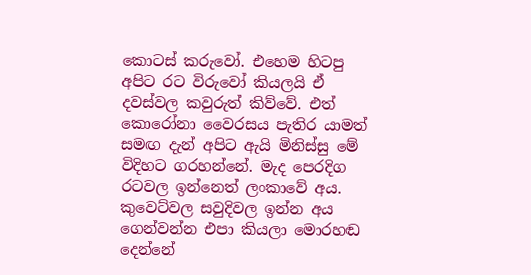කොටස් කරුවෝ. එහෙම හිටපු අපිට රට විරුවෝ කියලයි ඒ දවස්වල කවුරුත් කිව්වේ. එත් කොරෝනා වෛරසය පැතිර යාමත් සමඟ දැන් අපිට ඇයි මිනිස්සු මේ විදිහට ගරහන්නේ. මැද පෙරදිග රටවල ඉන්නෙත් ලංකාවේ අය. කුවෙට්වල සවුදිවල ඉන්න අය ගෙන්වන්න එපා කියලා මොරහඬ දෙන්නේ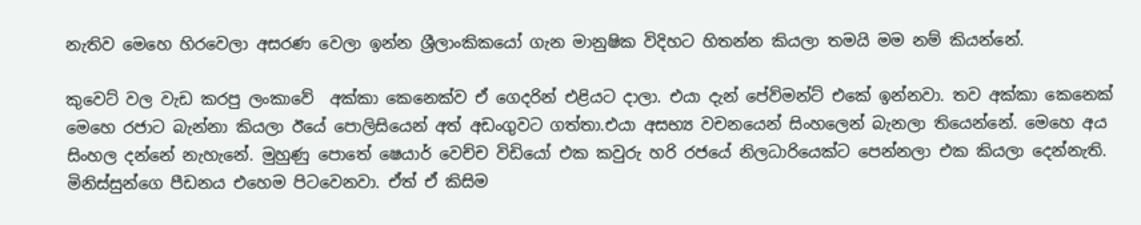නැතිව මෙහෙ හිරවෙලා අසරණ වෙලා ඉන්න ශ්‍රීලාංකිකයෝ ගැන මානුෂික විදිහට හිතන්න කියලා තමයි මම නම් කියන්නේ.

කුවෙට් වල වැඩ කරපු ලංකාවේ  අක්කා කෙනෙක්ව ඒ ගෙදරින් එළියට දාලා. එයා දැන් පේව්මන්ට් එකේ ඉන්නවා. තව අක්කා කෙනෙක් මෙහෙ රජාට බැන්නා කියලා ඊයේ පොලිසියෙන් අත් අඩංගුවට ගත්තා.එයා අසභ්‍ය වචනයෙන් සිංහලෙන් බැනලා තියෙන්නේ. මෙහෙ අය සිංහල දන්නේ නැහැනේ. මුහුණු පොතේ ෂෙයාර් වෙච්ච විඩියෝ එක කවුරු හරි රජයේ නිලධාරියෙක්ට පෙන්නලා එක කියලා දෙන්නැති. මිනිස්සුන්ගෙ පීඩනය එහෙම පිටවෙනවා. ඒත් ඒ කිසිම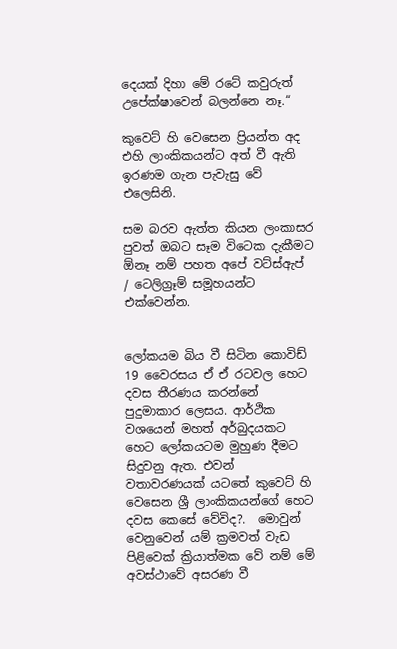දෙයක් දිහා මේ රටේ කවුරුත් උපේක්ෂාවෙන් බලන්නෙ නෑ.“

කුවෙට් හි වෙසෙන ප්‍රියන්ත අද එහි ලාංකිකයන්ට අත් වී ඇති ඉරණම ගැන පැවැසු වේ එලෙසිනි.

සම බරව ඇත්ත කියන ලංකාසර පුවත් ඔබට සෑම විටෙක දැකීමට ඕනෑ නම් පහත අපේ වට්ස්ඇප් / ටෙලිග්‍රෑම් සමූහයන්ට එක්වෙන්න.


ලෝකයම බිය වී සිටින කොවිඩ් 19 වෛරසය ඒ ඒ රටවල හෙට දවස තීරණය කරන්නේ පුදුමාකාර ලෙසය. ආර්ථික වශයෙන් මහත් අර්බුදයකට හෙට ලෝකයටම මුහුණ දීමට සිදුවනු ඇත. එවන් වතාවරණයක් යටතේ කුවෙට් හි වෙසෙන ශ්‍රී ලාංකිකයන්ගේ හෙට දවස කෙසේ වේවිද?.  මොවුන් වෙනුවෙන් යම් ක්‍රමවත් වැඩ පිළිවෙක් ක්‍රියාත්මක වේ නම් මේ අවස්ථාවේ අසරණ වී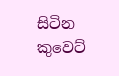සිටින කුවෙට්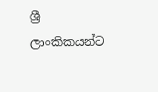ශ්‍රී ලාංකිකයන්ට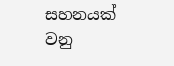සහනයක් වනු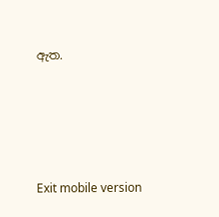ඇත.





Exit mobile version